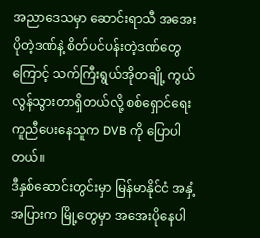အညာဒေသမှာ ဆောင်းရာသီ အအေးပိုတဲ့ဒဏ်နဲ့ စိတ်ပင်ပန်းတဲ့ဒဏ်တွေကြောင့် သက်ကြီးရွယ်အိုတချို့ ကွယ်လွန်သွားတာရှိတယ်လို့ စစ်ရှောင်ရေး ကူညီပေးနေသူက DVB ကို ပြောပါတယ်။
ဒီနှစ်ဆောင်းတွင်းမှာ မြန်မာနိုင်ငံ အနှံ့အပြားက မြို့တွေမှာ အအေးပိုနေပါ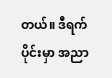တယ်။ ဒီရက်ပိုင်းမှာ အညာ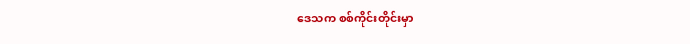ဒေသက စစ်ကိုင်းတိုင်းမှာ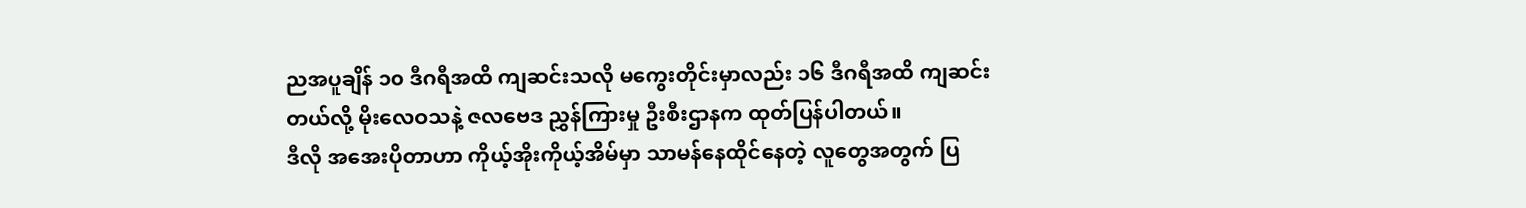ညအပူချိန် ၁၀ ဒီဂရီအထိ ကျဆင်းသလို မကွေးတိုင်းမှာလည်း ၁၆ ဒီဂရီအထိ ကျဆင်းတယ်လို့ မိုးလေဝသနဲ့ ဇလဗေဒ ညွှန်ကြားမှု ဦးစီးဌာနက ထုတ်ပြန်ပါတယ်။
ဒီလို အအေးပိုတာဟာ ကိုယ့်အိုးကိုယ့်အိမ်မှာ သာမန်နေထိုင်နေတဲ့ လူတွေအတွက် ပြ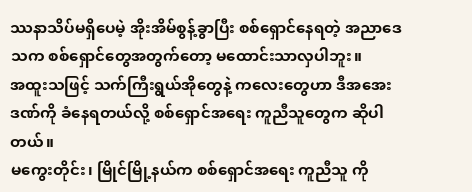ဿနာသိပ်မရှိပေမဲ့ အိုးအိမ်စွန့်ခွာပြီး စစ်ရှောင်နေရတဲ့ အညာဒေသက စစ်ရှောင်တွေအတွက်တော့ မထောင်းသာလှပါဘူး။
အထူးသဖြင့် သက်ကြီးရွယ်အိုတွေနဲ့ ကလေးတွေဟာ ဒီအအေးဒဏ်ကို ခံနေရတယ်လို့ စစ်ရှောင်အရေး ကူညီသူတွေက ဆိုပါတယ်။
မကွေးတိုင်း၊ မြိုင်မြို့နယ်က စစ်ရှောင်အရေး ကူညီသူ ကို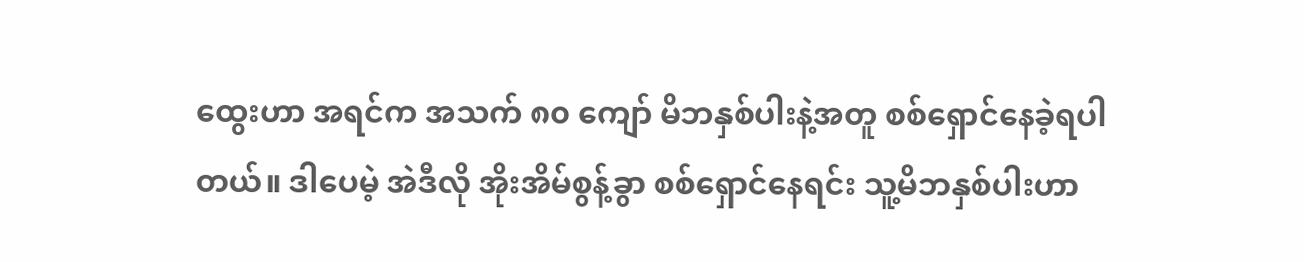ထွေးဟာ အရင်က အသက် ၈၀ ကျော် မိဘနှစ်ပါးနဲ့အတူ စစ်ရှောင်နေခဲ့ရပါတယ်။ ဒါပေမဲ့ အဲဒီလို အိုးအိမ်စွန့်ခွာ စစ်ရှောင်နေရင်း သူ့မိဘနှစ်ပါးဟာ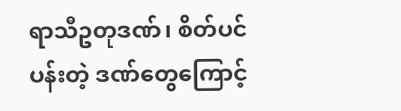ရာသီဥတုဒဏ်၊ စိတ်ပင်ပန်းတဲ့ ဒဏ်တွေကြောင့်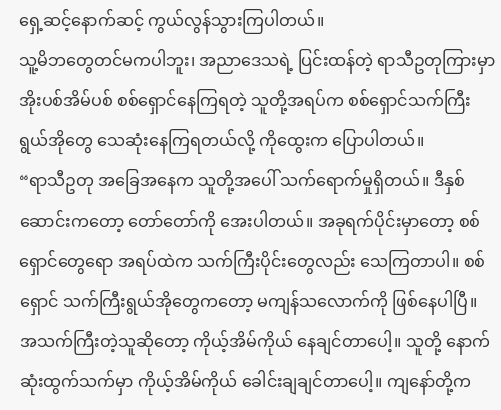ရှေ့ဆင့်နောက်ဆင့် ကွယ်လွန်သွားကြပါတယ်။
သူ့မိဘတွေတင်မကပါဘူး၊ အညာဒေသရဲ့ ပြင်းထန်တဲ့ ရာသီဥတုကြားမှာ အိုးပစ်အိမ်ပစ် စစ်ရှောင်နေကြရတဲ့ သူတို့အရပ်က စစ်ရှောင်သက်ကြီးရွယ်အိုတွေ သေဆုံးနေကြရတယ်လို့ ကိုထွေးက ပြောပါတယ်။
“ရာသီဥတု အခြေအနေက သူတို့အပေါ် သက်ရောက်မှုရှိတယ်။ ဒီနှစ်ဆောင်းကတော့ တော်တော်ကို အေးပါတယ်။ အခုရက်ပိုင်းမှာတော့ စစ်ရှောင်တွေရော အရပ်ထဲက သက်ကြီးပိုင်းတွေလည်း သေကြတာပါ။ စစ်ရှောင် သက်ကြီးရွယ်အိုတွေကတော့ မကျန်သလောက်ကို ဖြစ်နေပါပြီ။ အသက်ကြီးတဲ့သူဆိုတော့ ကိုယ့်အိမ်ကိုယ် နေချင်တာပေါ့။ သူတို့ နောက်ဆုံးထွက်သက်မှာ ကိုယ့်အိမ်ကိုယ် ခေါင်းချချင်တာပေါ့။ ကျနော်တို့က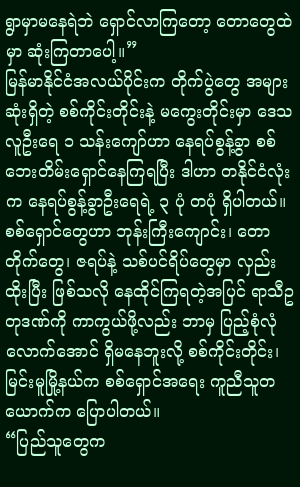ရွာမှာမနေရဲဘဲ ရှောင်လာကြတော့ တောတွေထဲမှာ ဆုံးကြတာပေါ့။”
မြန်မာနိုင်ငံအလယ်ပိုင်းက တိုက်ပွဲတွေ အများဆုံးရှိတဲ့ စစ်ကိုင်းတိုင်းနဲ့ မကွေးတိုင်းမှာ ဒေသလူဦးရေ ၁ သန်းကျော်ဟာ နေရပ်စွန့်ခွာ စစ်ဘေးတိမ်းရှောင်နေကြရပြီး ဒါဟာ တနိုင်ငံလုံးက နေရပ်စွန့်ခွာဦးရေရဲ့ ၃ ပုံ တပုံ ရှိပါတယ်။
စစ်ရှောင်တွေဟာ ဘုန်းကြီးကျောင်း၊ တောတိုက်တွေ၊ ဇရပ်နဲ့ သစ်ပင်ရိပ်တွေမှာ လှည်းထိုးပြီး ဖြစ်သလို နေထိုင်ကြရတဲ့အပြင် ရာသီဥတုဒဏ်ကို ကာကွယ်ဖို့လည်း ဘာမှ ပြည့်စုံလုံလောက်အောင် ရှိမနေဘူးလို့ စစ်ကိုင်းတိုင်း၊ မြင်းမူမြို့နယ်က စစ်ရှောင်အရေး ကူညီသူတယောက်က ပြောပါတယ်။
“ပြည်သူတွေက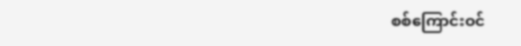စစ်ကြောင်းဝင်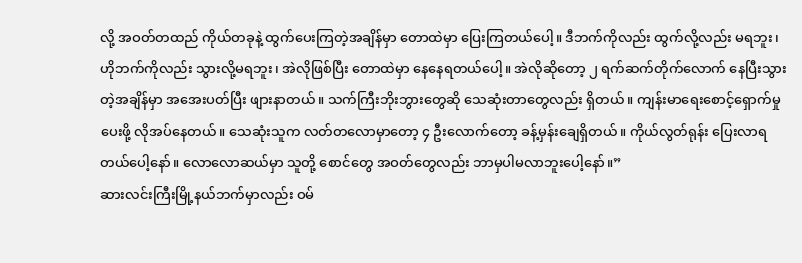လို့ အဝတ်တထည် ကိုယ်တခုနဲ့ ထွက်ပေးကြတဲ့အချိန်မှာ တောထဲမှာ ပြေးကြတယ်ပေါ့။ ဒီဘက်ကိုလည်း ထွက်လို့လည်း မရဘူး၊ ဟိုဘက်ကိုလည်း သွားလို့မရဘူး၊ အဲလိုဖြစ်ပြီး တောထဲမှာ နေနေရတယ်ပေါ့။ အဲလိုဆိုတော့ ၂ ရက်ဆက်တိုက်လောက် နေပြီးသွားတဲ့အချိန်မှာ အအေးပတ်ပြီး ဖျားနာတယ်။ သက်ကြီးဘိုးဘွားတွေဆို သေဆုံးတာတွေလည်း ရှိတယ်။ ကျန်းမာရေးစောင့်ရှောက်မှုပေးဖို့ လိုအပ်နေတယ်။ သေဆုံးသူက လတ်တလောမှာတော့ ၄ ဦးလောက်တော့ ခန့်မှန်းချေရှိတယ်။ ကိုယ်လွတ်ရုန်း ပြေးလာရတယ်ပေါ့နော်။ လောလောဆယ်မှာ သူတို့ စောင်တွေ အဝတ်တွေလည်း ဘာမှပါမလာဘူးပေါ့နော်။”
ဆားလင်းကြီးမြို့နယ်ဘက်မှာလည်း ဝမ်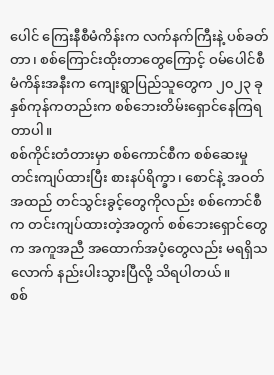ပေါင် ကြေးနီစီမံကိန်းက လက်နက်ကြီးနဲ့ ပစ်ခတ်တာ၊ စစ်ကြောင်းထိုးတာတွေကြောင့် ဝမ်ပေါင်စီမံကိန်းအနီးက ကျေးရွာပြည်သူတွေက ၂၀၂၃ ခုနှစ်ကုန်ကတည်းက စစ်ဘေးတိမ်းရှောင်နေကြရတာပါ။
စစ်ကိုင်းတံတားမှာ စစ်ကောင်စီက စစ်ဆေးမှု တင်းကျပ်ထားပြီး စားနပ်ရိက္ခာ၊ စောင်နဲ့ အဝတ်အထည် တင်သွင်းခွင့်တွေကိုလည်း စစ်ကောင်စီက တင်းကျပ်ထားတဲ့အတွက် စစ်ဘေးရှောင်တွေက အကူအညီ အထောက်အပံ့တွေလည်း မရရှိသလောက် နည်းပါးသွားပြီလို့ သိရပါတယ်။
စစ်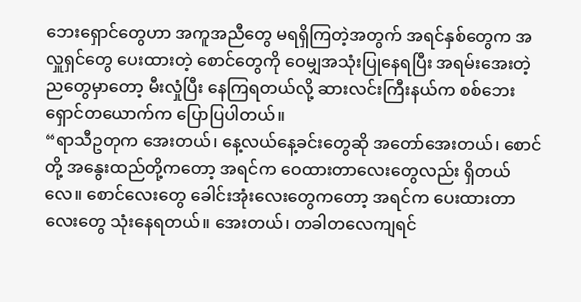ဘေးရှောင်တွေဟာ အကူအညီတွေ မရရှိကြတဲ့အတွက် အရင်နှစ်တွေက အလှူရှင်တွေ ပေးထားတဲ့ စောင်တွေကို ဝေမျှအသုံးပြုနေရပြီး အရမ်းအေးတဲ့ညတွေမှာတော့ မီးလှုံပြီး နေကြရတယ်လို့ ဆားလင်းကြီးနယ်က စစ်ဘေးရှောင်တယောက်က ပြောပြပါတယ်။
“ရာသီဥတုက အေးတယ်၊ နေ့လယ်နေ့ခင်းတွေဆို အတော်အေးတယ်၊ စောင်တို့ အနွေးထည်တို့ကတော့ အရင်က ဝေထားတာလေးတွေလည်း ရှိတယ်လေ။ စောင်လေးတွေ ခေါင်းအုံးလေးတွေကတော့ အရင်က ပေးထားတာလေးတွေ သုံးနေရတယ်။ အေးတယ်၊ တခါတလေကျရင်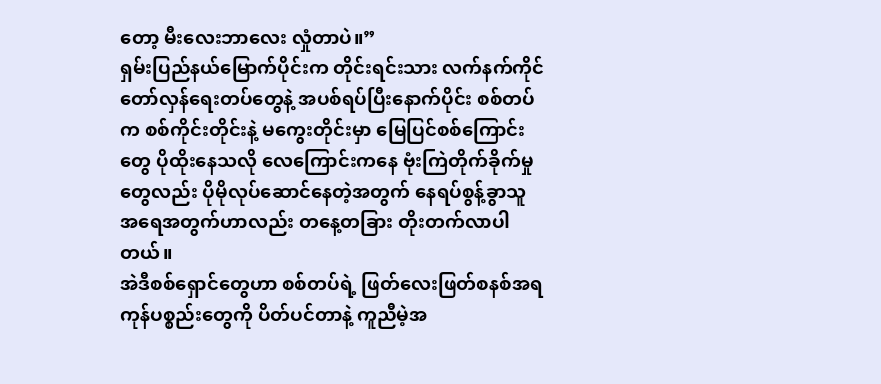တော့ မီးလေးဘာလေး လှုံတာပဲ။”
ရှမ်းပြည်နယ်မြောက်ပိုင်းက တိုင်းရင်းသား လက်နက်ကိုင် တော်လှန်ရေးတပ်တွေနဲ့ အပစ်ရပ်ပြီးနောက်ပိုင်း စစ်တပ်က စစ်ကိုင်းတိုင်းနဲ့ မကွေးတိုင်းမှာ မြေပြင်စစ်ကြောင်းတွေ ပိုထိုးနေသလို လေကြောင်းကနေ ဗုံးကြဲတိုက်ခိုက်မှုတွေလည်း ပိုမိုလုပ်ဆောင်နေတဲ့အတွက် နေရပ်စွန့်ခွာသူ အရေအတွက်ဟာလည်း တနေ့တခြား တိုးတက်လာပါတယ်။
အဲဒီစစ်ရှောင်တွေဟာ စစ်တပ်ရဲ့ ဖြတ်လေးဖြတ်စနစ်အရ ကုန်ပစ္စည်းတွေကို ပိတ်ပင်တာနဲ့ ကူညီမဲ့အ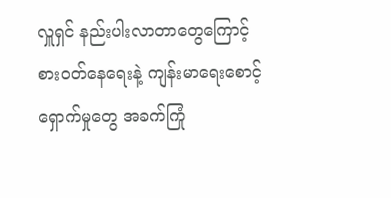လှူရှင် နည်းပါးလာတာတွေကြောင့် စားဝတ်နေရေးနဲ့ ကျန်းမာရေးစောင့်ရှောက်မှုတွေ အခက်ကြုံ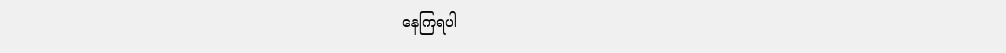နေကြရပါ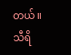တယ်။
သီရိ